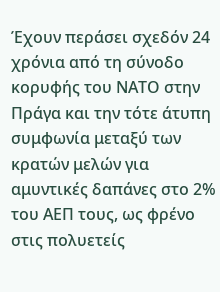Έχουν περάσει σχεδόν 24 χρόνια από τη σύνοδο κορυφής του ΝΑΤΟ στην Πράγα και την τότε άτυπη συμφωνία μεταξύ των κρατών μελών για αμυντικές δαπάνες στο 2% του ΑΕΠ τους, ως φρένο στις πολυετείς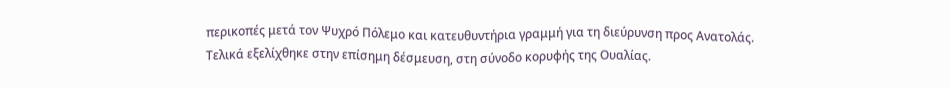περικοπές μετά τον Ψυχρό Πόλεμο και κατευθυντήρια γραμμή για τη διεύρυνση προς Ανατολάς.
Τελικά εξελίχθηκε στην επίσημη δέσμευση, στη σύνοδο κορυφής της Ουαλίας.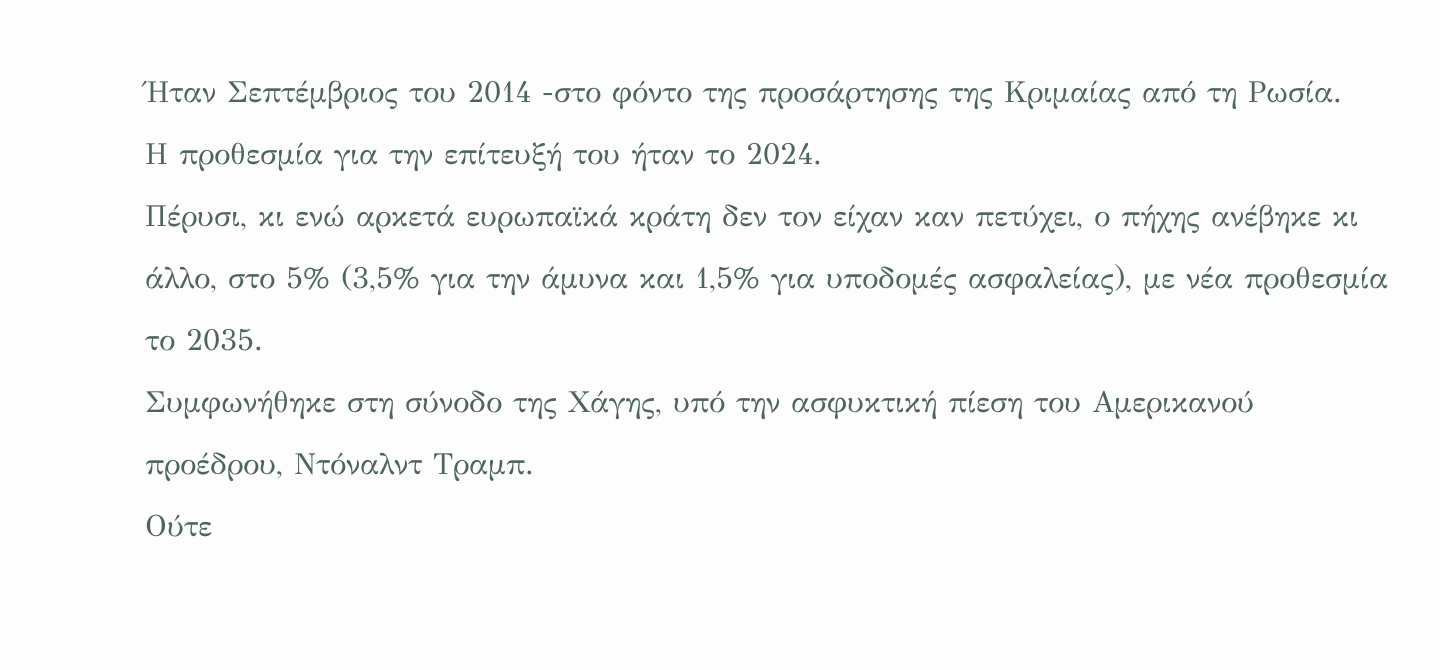Ήταν Σεπτέμβριος του 2014 -στο φόντο της προσάρτησης της Κριμαίας από τη Ρωσία.
Η προθεσμία για την επίτευξή του ήταν το 2024.
Πέρυσι, κι ενώ αρκετά ευρωπαϊκά κράτη δεν τον είχαν καν πετύχει, ο πήχης ανέβηκε κι άλλο, στο 5% (3,5% για την άμυνα και 1,5% για υποδομές ασφαλείας), με νέα προθεσμία το 2035.
Συμφωνήθηκε στη σύνοδο της Χάγης, υπό την ασφυκτική πίεση του Αμερικανού προέδρου, Ντόναλντ Τραμπ.
Ούτε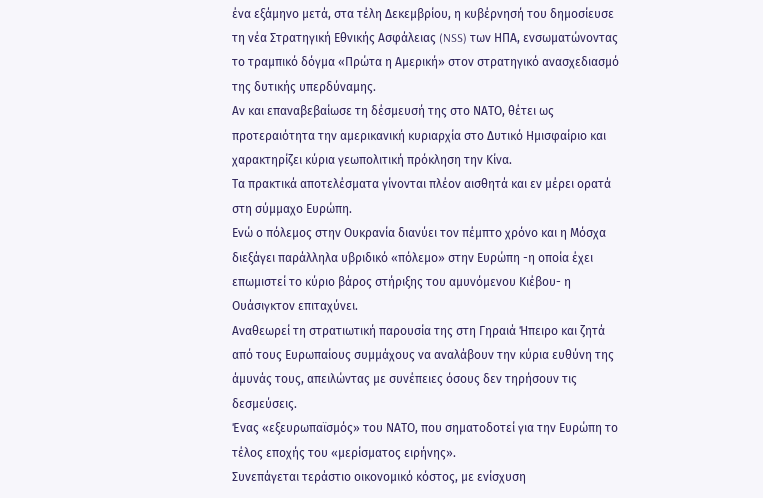ένα εξάμηνο μετά, στα τέλη Δεκεμβρίου, η κυβέρνησή του δημοσίευσε τη νέα Στρατηγική Εθνικής Ασφάλειας (NSS) των ΗΠΑ, ενσωματώνοντας το τραμπικό δόγμα «Πρώτα η Αμερική» στον στρατηγικό ανασχεδιασμό της δυτικής υπερδύναμης.
Αν και επαναβεβαίωσε τη δέσμευσή της στο ΝΑΤΟ, θέτει ως προτεραιότητα την αμερικανική κυριαρχία στο Δυτικό Ημισφαίριο και χαρακτηρίζει κύρια γεωπολιτική πρόκληση την Κίνα.
Τα πρακτικά αποτελέσματα γίνονται πλέον αισθητά και εν μέρει ορατά στη σύμμαχο Ευρώπη.
Ενώ ο πόλεμος στην Ουκρανία διανύει τον πέμπτο χρόνο και η Μόσχα διεξάγει παράλληλα υβριδικό «πόλεμο» στην Ευρώπη -η οποία έχει επωμιστεί το κύριο βάρος στήριξης του αμυνόμενου Κιέβου- η Ουάσιγκτον επιταχύνει.
Αναθεωρεί τη στρατιωτική παρουσία της στη Γηραιά Ήπειρο και ζητά από τους Ευρωπαίους συμμάχους να αναλάβουν την κύρια ευθύνη της άμυνάς τους, απειλώντας με συνέπειες όσους δεν τηρήσουν τις δεσμεύσεις.
Ένας «εξευρωπαϊσμός» του ΝΑΤΟ, που σηματοδοτεί για την Ευρώπη το τέλος εποχής του «μερίσματος ειρήνης».
Συνεπάγεται τεράστιο οικονομικό κόστος, με ενίσχυση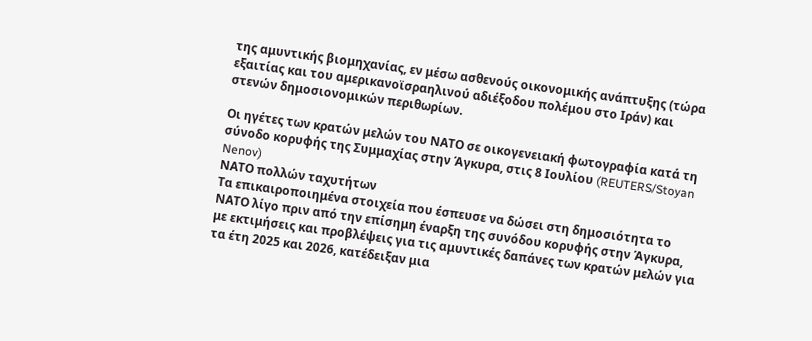της αμυντικής βιομηχανίας, εν μέσω ασθενούς οικονομικής ανάπτυξης (τώρα εξαιτίας και του αμερικανοϊσραηλινού αδιέξοδου πολέμου στο Ιράν) και στενών δημοσιονομικών περιθωρίων.

Οι ηγέτες των κρατών μελών του ΝΑΤΟ σε οικογενειακή φωτογραφία κατά τη σύνοδο κορυφής της Συμμαχίας στην Άγκυρα, στις 8 Ιουλίου (REUTERS/Stoyan Nenov)
ΝΑΤΟ πολλών ταχυτήτων
Τα επικαιροποιημένα στοιχεία που έσπευσε να δώσει στη δημοσιότητα το ΝΑΤΟ λίγο πριν από την επίσημη έναρξη της συνόδου κορυφής στην Άγκυρα, με εκτιμήσεις και προβλέψεις για τις αμυντικές δαπάνες των κρατών μελών για τα έτη 2025 και 2026, κατέδειξαν μια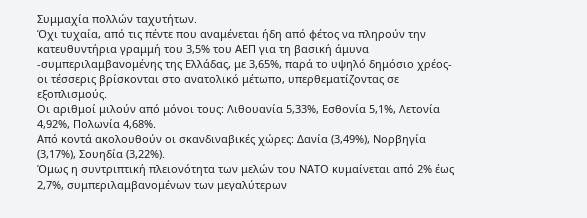Συμμαχία πολλών ταχυτήτων.
Όχι τυχαία, από τις πέντε που αναμένεται ήδη από φέτος να πληρούν την κατευθυντήρια γραμμή του 3,5% του ΑΕΠ για τη βασική άμυνα -συμπεριλαμβανομένης της Ελλάδας, με 3,65%, παρά το υψηλό δημόσιο χρέος- οι τέσσερις βρίσκονται στο ανατολικό μέτωπο, υπερθεματίζοντας σε εξοπλισμούς.
Οι αριθμοί μιλούν από μόνοι τους: Λιθουανία 5,33%, Εσθονία 5,1%, Λετονία 4,92%, Πολωνία 4,68%.
Από κοντά ακολουθούν οι σκανδιναβικές χώρες: Δανία (3,49%), Νορβηγία (3,17%), Σουηδία (3,22%).
Όμως η συντριπτική πλειονότητα των μελών του ΝΑΤΟ κυμαίνεται από 2% έως 2,7%, συμπεριλαμβανομένων των μεγαλύτερων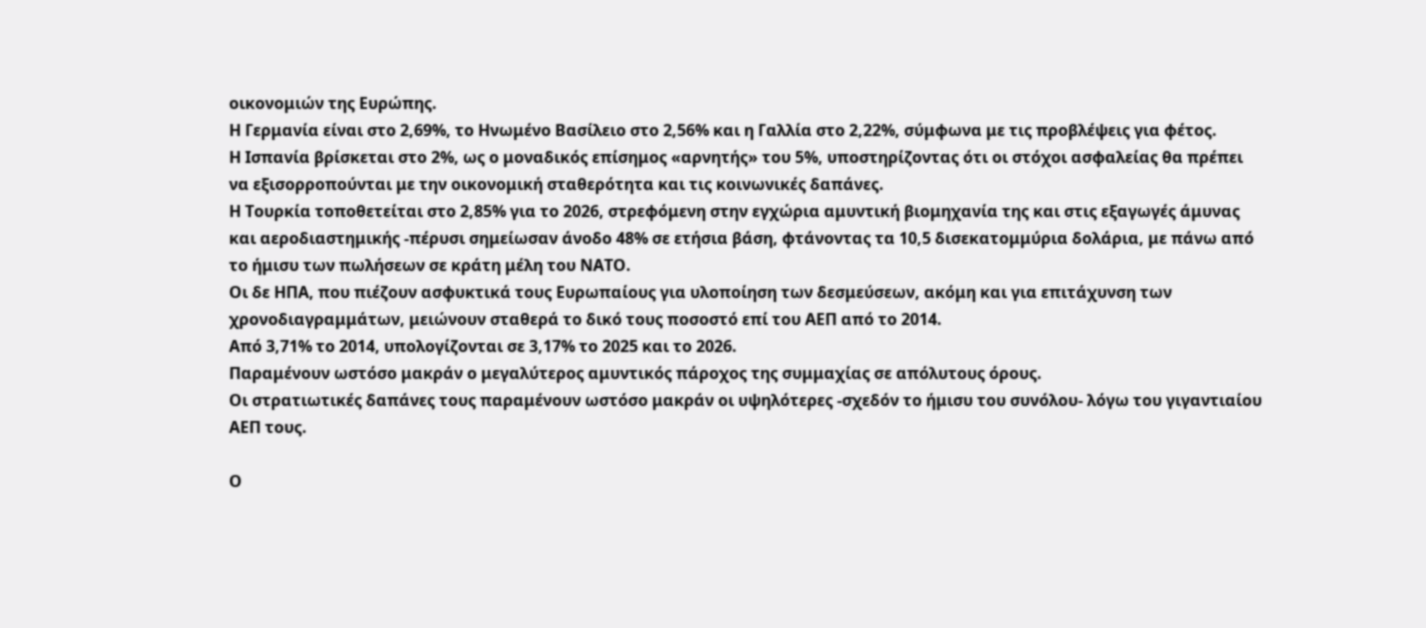οικονομιών της Ευρώπης.
Η Γερμανία είναι στο 2,69%, το Ηνωμένο Βασίλειο στο 2,56% και η Γαλλία στο 2,22%, σύμφωνα με τις προβλέψεις για φέτος.
Η Ισπανία βρίσκεται στο 2%, ως ο μοναδικός επίσημος «αρνητής» του 5%, υποστηρίζοντας ότι οι στόχοι ασφαλείας θα πρέπει να εξισορροπούνται με την οικονομική σταθερότητα και τις κοινωνικές δαπάνες.
Η Τουρκία τοποθετείται στο 2,85% για το 2026, στρεφόμενη στην εγχώρια αμυντική βιομηχανία της και στις εξαγωγές άμυνας και αεροδιαστημικής -πέρυσι σημείωσαν άνοδο 48% σε ετήσια βάση, φτάνοντας τα 10,5 δισεκατομμύρια δολάρια, με πάνω από το ήμισυ των πωλήσεων σε κράτη μέλη του ΝΑΤΟ.
Οι δε ΗΠΑ, που πιέζουν ασφυκτικά τους Ευρωπαίους για υλοποίηση των δεσμεύσεων, ακόμη και για επιτάχυνση των χρονοδιαγραμμάτων, μειώνουν σταθερά το δικό τους ποσοστό επί του ΑΕΠ από το 2014.
Από 3,71% το 2014, υπολογίζονται σε 3,17% το 2025 και το 2026.
Παραμένουν ωστόσο μακράν ο μεγαλύτερος αμυντικός πάροχος της συμμαχίας σε απόλυτους όρους.
Οι στρατιωτικές δαπάνες τους παραμένουν ωστόσο μακράν οι υψηλότερες -σχεδόν το ήμισυ του συνόλου- λόγω του γιγαντιαίου ΑΕΠ τους.

Ο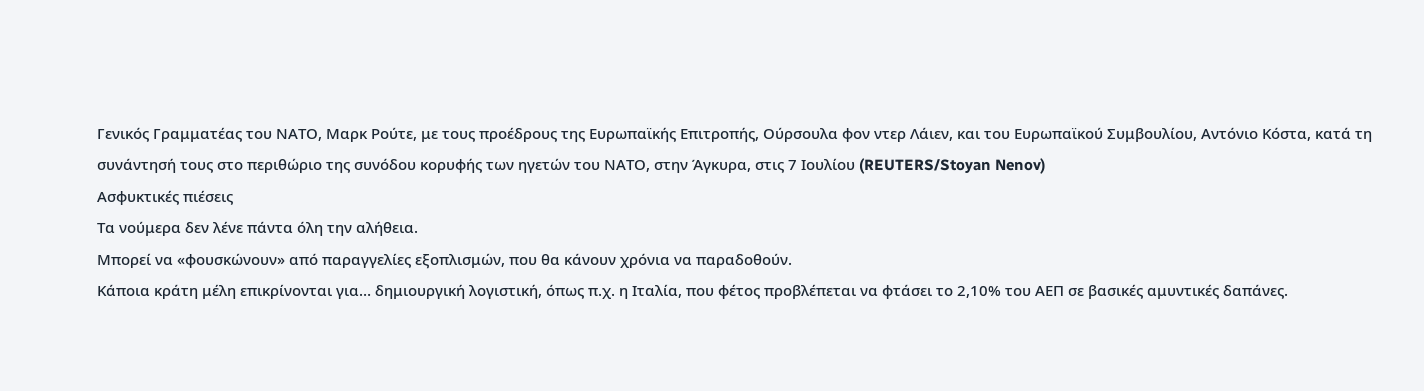Γενικός Γραμματέας του ΝΑΤΟ, Μαρκ Ρούτε, με τους προέδρους της Ευρωπαϊκής Επιτροπής, Ούρσουλα φον ντερ Λάιεν, και του Ευρωπαϊκού Συμβουλίου, Αντόνιο Κόστα, κατά τη συνάντησή τους στο περιθώριο της συνόδου κορυφής των ηγετών του ΝΑΤΟ, στην Άγκυρα, στις 7 Ιουλίου (REUTERS/Stoyan Nenov)
Ασφυκτικές πιέσεις
Τα νούμερα δεν λένε πάντα όλη την αλήθεια.
Μπορεί να «φουσκώνουν» από παραγγελίες εξοπλισμών, που θα κάνουν χρόνια να παραδοθούν.
Κάποια κράτη μέλη επικρίνονται για… δημιουργική λογιστική, όπως π.χ. η Ιταλία, που φέτος προβλέπεται να φτάσει το 2,10% του ΑΕΠ σε βασικές αμυντικές δαπάνες.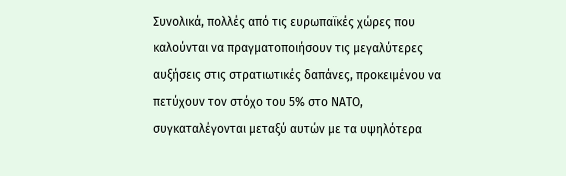Συνολικά, πολλές από τις ευρωπαϊκές χώρες που καλούνται να πραγματοποιήσουν τις μεγαλύτερες αυξήσεις στις στρατιωτικές δαπάνες, προκειμένου να πετύχουν τον στόχο του 5% στο ΝΑΤΟ, συγκαταλέγονται μεταξύ αυτών με τα υψηλότερα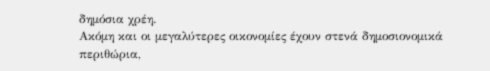δημόσια χρέη.
Ακόμη και οι μεγαλύτερες οικονομίες έχουν στενά δημοσιονομικά περιθώρια,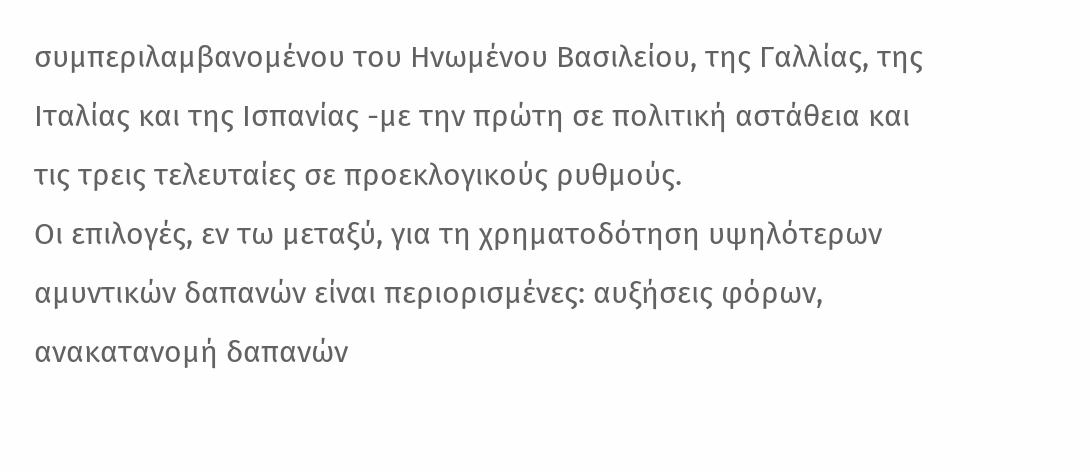συμπεριλαμβανομένου του Ηνωμένου Βασιλείου, της Γαλλίας, της Ιταλίας και της Ισπανίας -με την πρώτη σε πολιτική αστάθεια και τις τρεις τελευταίες σε προεκλογικούς ρυθμούς.
Οι επιλογές, εν τω μεταξύ, για τη χρηματοδότηση υψηλότερων αμυντικών δαπανών είναι περιορισμένες: αυξήσεις φόρων, ανακατανομή δαπανών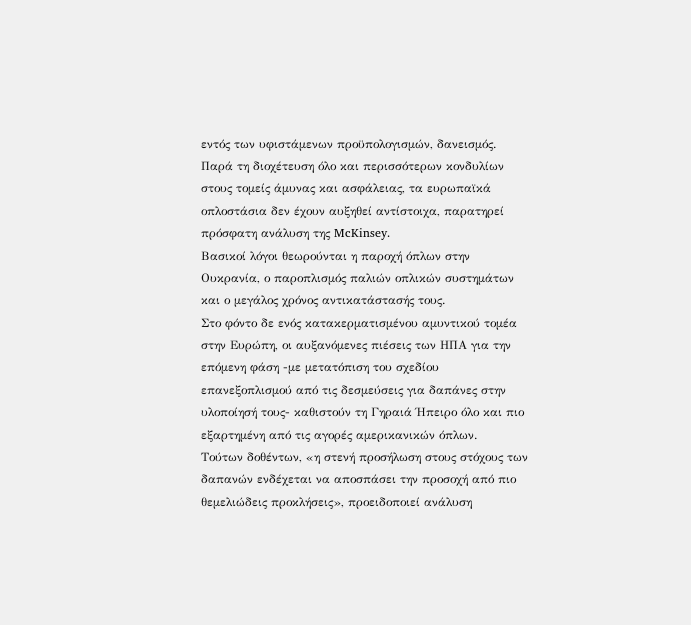εντός των υφιστάμενων προϋπολογισμών, δανεισμός.
Παρά τη διοχέτευση όλο και περισσότερων κονδυλίων στους τομείς άμυνας και ασφάλειας, τα ευρωπαϊκά οπλοστάσια δεν έχουν αυξηθεί αντίστοιχα, παρατηρεί πρόσφατη ανάλυση της McKinsey.
Βασικοί λόγοι θεωρούνται η παροχή όπλων στην Ουκρανία, ο παροπλισμός παλιών οπλικών συστημάτων και ο μεγάλος χρόνος αντικατάστασής τους.
Στο φόντο δε ενός κατακερματισμένου αμυντικού τομέα στην Ευρώπη, οι αυξανόμενες πιέσεις των ΗΠΑ για την επόμενη φάση -με μετατόπιση του σχεδίου επανεξοπλισμού από τις δεσμεύσεις για δαπάνες στην υλοποίησή τους- καθιστούν τη Γηραιά Ήπειρο όλο και πιο εξαρτημένη από τις αγορές αμερικανικών όπλων.
Τούτων δοθέντων, «η στενή προσήλωση στους στόχους των δαπανών ενδέχεται να αποσπάσει την προσοχή από πιο θεμελιώδεις προκλήσεις», προειδοποιεί ανάλυση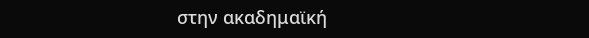στην ακαδημαϊκή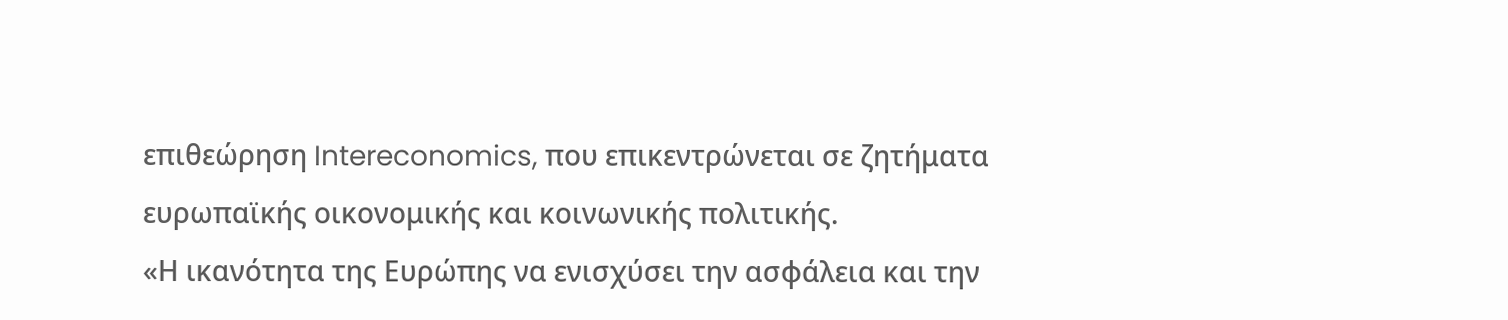επιθεώρηση Intereconomics, που επικεντρώνεται σε ζητήματα ευρωπαϊκής οικονομικής και κοινωνικής πολιτικής.
«Η ικανότητα της Ευρώπης να ενισχύσει την ασφάλεια και την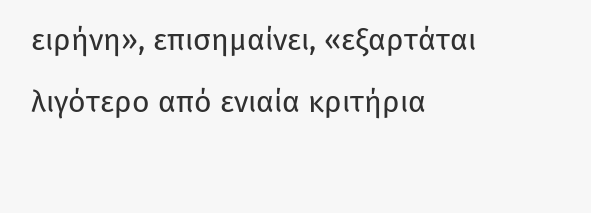ειρήνη», επισημαίνει, «εξαρτάται λιγότερο από ενιαία κριτήρια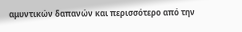αμυντικών δαπανών και περισσότερο από την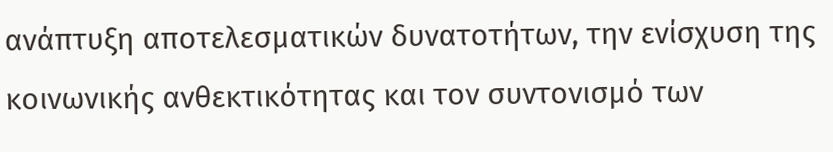ανάπτυξη αποτελεσματικών δυνατοτήτων, την ενίσχυση της κοινωνικής ανθεκτικότητας και τον συντονισμό των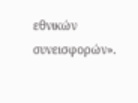εθνικών συνεισφορών».